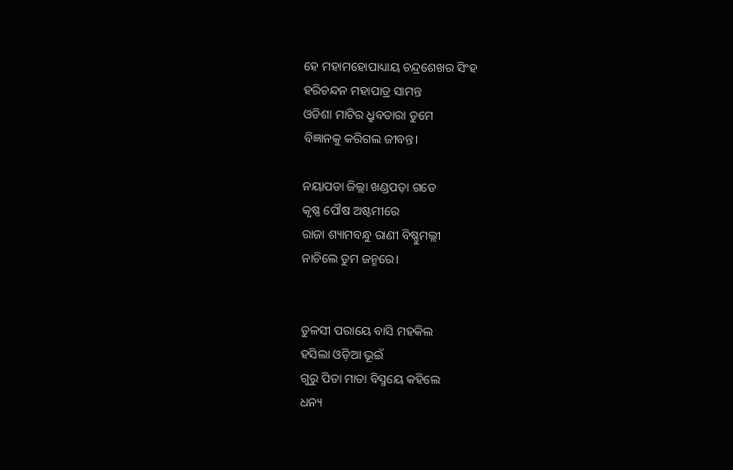ହେ ମହାମହୋପାଧ୍ୟାୟ ଚନ୍ଦ୍ରଶେଖର ସିଂହ
ହରିଚନ୍ଦନ ମହାପାତ୍ର ସାମନ୍ତ
ଓଡିଶା ମାଟିର ଧ୍ରୁବତାରା ତୁମେ
ବିଜ୍ଞାନକୁ କରିଗଲ ଜୀବନ୍ତ।

ନୟାପଡା ଜିଲ୍ଲା ଖଣ୍ଡପଡ଼ା ଗଡେ
କୃଷ୍ଣ ପୌଷ ଅଷ୍ଟମୀରେ
ରାଜା ଶ୍ୟାମବନ୍ଧୁ ରାଣୀ ବିଷ୍ଣୁମଲ୍ଲୀ
ନାଚିଲେ ତୁମ ଜନ୍ମରେ।


ତୁଳସୀ ପରାୟେ ବାସି ମହକିଲ
ହସିଲା ଓଡ଼ିଆ ଭୂଇଁ
ଗୁରୁ ପିତା ମାତା ବିସ୍ମୟେ କହିଲେ
ଧନ୍ୟ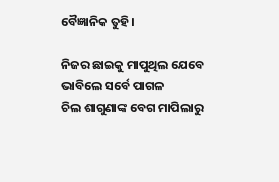ବୈଜ୍ଞାନିକ ତୁହି।

ନିଜର ଛାଇକୁ ମାପୁଥିଲ ଯେବେ
ଭାବିଲେ ସର୍ବେ ପାଗଳ
ଚିଲ ଶାଗୁଣାଙ୍କ ବେଗ ମାପିଲାରୁ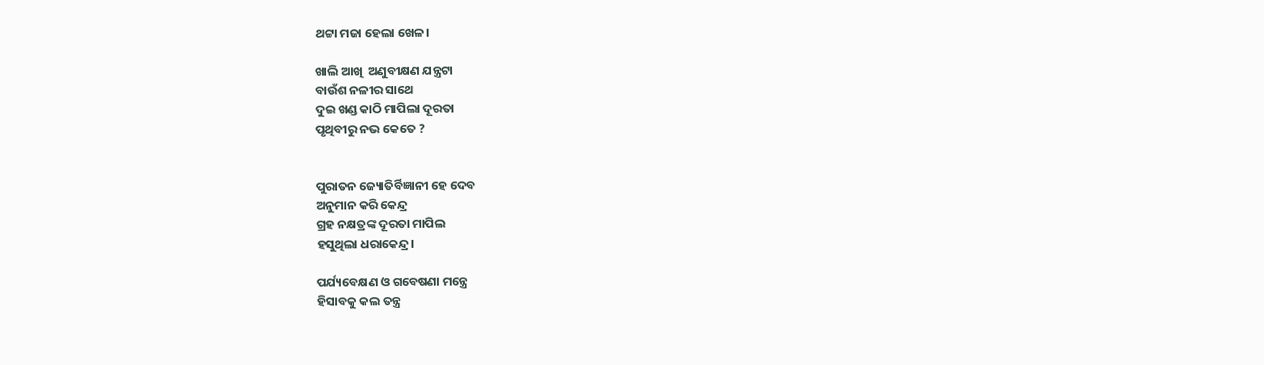ଥଟ୍ଟା ମଜା ହେଲା ଖେଳ।

ଖାଲି ଆଖି  ଅଣୁବୀକ୍ଷଣ ଯନ୍ତ୍ରଟା
ବାଉଁଶ ନଳୀର ସାଥେ
ଦୁଇ ଖଣ୍ଡ କାଠି ମାପିଲା ଦୂରତା
ପୃଥିବୀରୁ ନଭ କେତେ ?


ପୁରାତନ ଜ୍ୟୋତିର୍ବିଜ୍ଞାନୀ ହେ ଦେବ
ଅନୁମାନ କରି କେନ୍ଦ୍ର
ଗ୍ରହ ନକ୍ଷତ୍ରଙ୍କ ଦୂରତା ମାପିଲ
ହସୁଥିଲା ଧରାକେନ୍ଦ୍ର।

ପର୍ଯ୍ୟବେକ୍ଷଣ ଓ ଗବେଷଣା ମନ୍ତ୍ରେ
ହିସାବକୁ କଲ ତନ୍ତ୍ର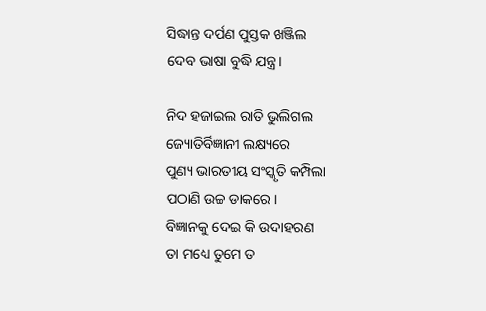ସିଦ୍ଧାନ୍ତ ଦର୍ପଣ ପୁସ୍ତକ ଖଞ୍ଜିଲ
ଦେବ ଭାଷା ବୁଦ୍ଧି ଯନ୍ତ୍ର।

ନିଦ ହଜାଇଲ ରାତି ଭୁଲିଗଲ
ଜ୍ୟୋତିର୍ବିଜ୍ଞାନୀ ଲକ୍ଷ୍ୟରେ
ପୁଣ୍ୟ ଭାରତୀୟ ସଂସ୍କୃତି କମ୍ପିଲା
ପଠାଣି ଉଚ୍ଚ ଡାକରେ।
ବିଜ୍ଞାନକୁ ଦେଇ କି ଉଦାହରଣ
ତା ମଧ୍ୟେ ତୁମେ ତ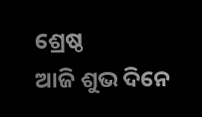ଶ୍ରେଷ୍ଠ
ଆଜି ଶୁଭ ଦିନେ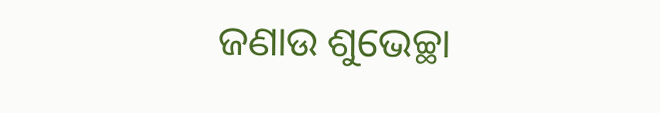ଜଣାଉ ଶୁଭେଚ୍ଛା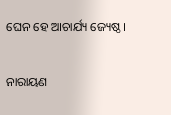ଘେନ ହେ ଆଚାର୍ଯ୍ୟ ଜ୍ୟେଷ୍ଠ।

ନାରାୟଣ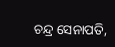ଚନ୍ଦ୍ର ସେନାପତି,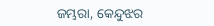ଜମ୍ଭରା, କେନ୍ଦୁଝର